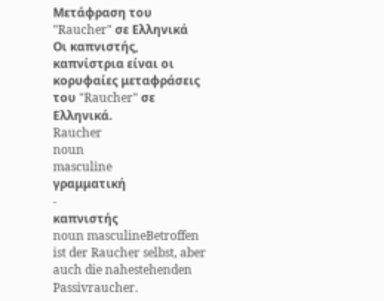Μετάφραση του "Raucher" σε Ελληνικά
Οι καπνιστής, καπνίστρια είναι οι κορυφαίες μεταφράσεις του "Raucher" σε Ελληνικά.
Raucher
noun
masculine
γραμματική
-
καπνιστής
noun masculineBetroffen ist der Raucher selbst, aber auch die nahestehenden Passivraucher.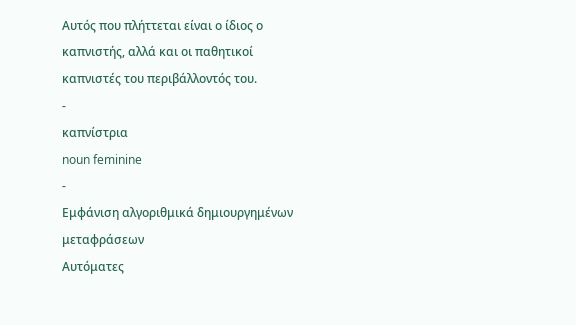Αυτός που πλήττεται είναι ο ίδιος ο καπνιστής, αλλά και οι παθητικοί καπνιστές του περιβάλλοντός του.
-
καπνίστρια
noun feminine
-
Εμφάνιση αλγοριθμικά δημιουργημένων μεταφράσεων
Αυτόματες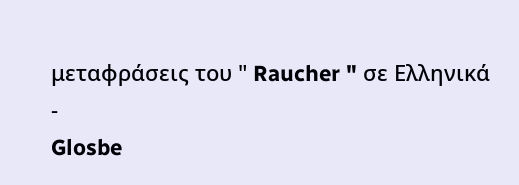μεταφράσεις του " Raucher " σε Ελληνικά
-
Glosbe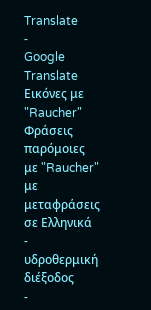Translate
-
Google Translate
Εικόνες με "Raucher"
Φράσεις παρόμοιες με "Raucher" με μεταφράσεις σε Ελληνικά
-
υδροθερμική διέξοδος
-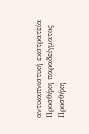αντικαπνιστική εκστρατεία
Προσθήκη παραδείγματος
Προσθήκη